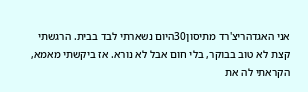אני האגדהריצ'רד מתיסון30היום נשארתי לבד בבית. הרגשתי קצת לא טוב בבוקר, בלי חום אבל לא נורא. אז ביקשתי מאמא, הקראתי לה את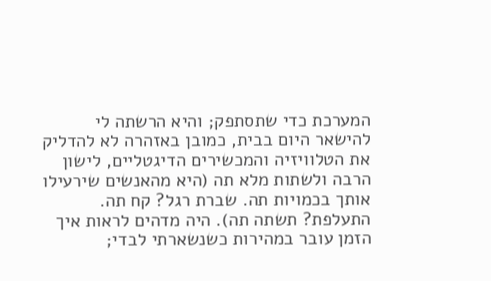המערכת כדי שתסתפק; והיא הרשתה לי להישאר היום בבית, כמובן באזהרה לא להדליק את הטלוויזיה והמכשירים הדיגטליים, לישון הרבה ולשתות מלא תה (היא מהאנשים שירעילו אותך בכמויות תה. שברת רגל? קח תה. התעלפת? תשתה תה). היה מדהים לראות איך הזמן עובר במהירות כשנשארתי לבדי;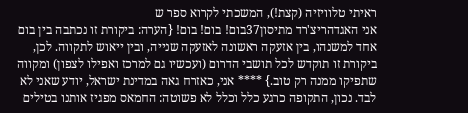ראיתי טלוויזיה (קצת!), המשכתי לקרוא ספר ש
אני האגדהריצ'רד מתיסון37בום! בום! בום! {הערה: ביקורת זו נכתבה בין בום אחד למשנהו, בין אזעקה ראשונה לאזעקה שנייה, ובין ייאוש לתקווה. לכן, ביקורת זו תוקדש לכל תושבי הדרום (ועכשיו גם למרכז ואפילו לצפון) ומקווה שתפיקו ממנה רק טוב.} **** אני, כאזרח גאה במדינת ישראל, יודע שאני לא לבד. נכון, התקופה כרגע כלל וכלל לא פשוטה: החמאס מפגיז אותנו בטילים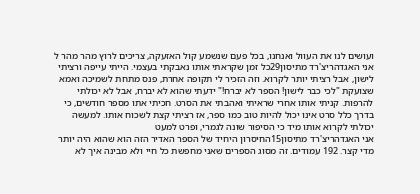ועושים לנו את העוול ואנחנו, בכל פעם שנשמע קול האזעקה, צריכים לרוץ מהר מהר ל
אני האגדהריצ'רד מתיסון29כל זמן שקראתי אותו נאבקתי בעצמי. הייתי עייפה ורציתי לישון, אבל רציתי יותר לקרוא. וזה הזכיר לי תקופה אחרת, פנס מתחת לשמיכה ואמא שצועקת "לכי כבר לישון! הספר לא יברח!" ידעתי שהוא לא יברח, אבל לא יכולתי להרפות. קניתי אותו אחרי שראיתי ואהבתי את הסרט. חכיתי אתו מספר חודשים, כי בדרך כלל סרט אינו יכול להיות טוב כמו ספר, אז רציתי קצת לשכוח אותו. למעשה יכולתי לקרוא אותו מיד כי הסיפור שונה לגמרי, ופרט למעט
אני האגדהריצ'רד מתיסון15החיסרון היחיד של הספר האדיר הזה הוא שהוא היה יותר מדי קצר. 192 עמודים. זה מסוג הספרים שאני מחפשת כל חיי ולא מבינה איך לא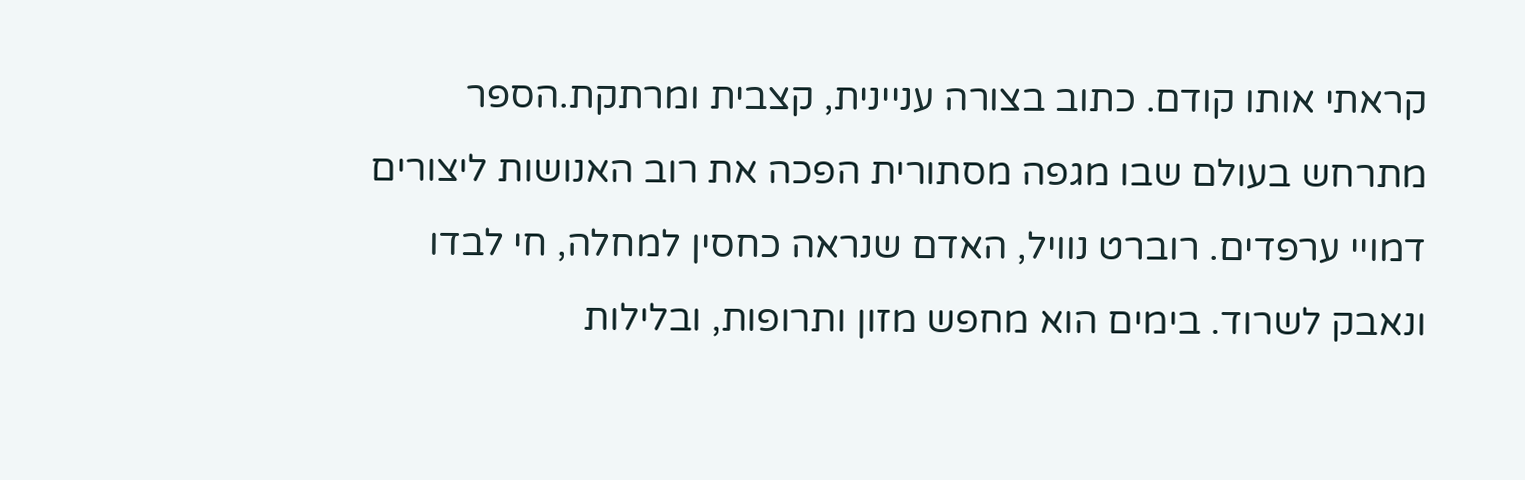קראתי אותו קודם. כתוב בצורה עניינית, קצבית ומרתקת.הספר מתרחש בעולם שבו מגפה מסתורית הפכה את רוב האנושות ליצורים דמויי ערפדים. רוברט נוויל, האדם שנראה כחסין למחלה, חי לבדו ונאבק לשרוד. בימים הוא מחפש מזון ותרופות, ובלילות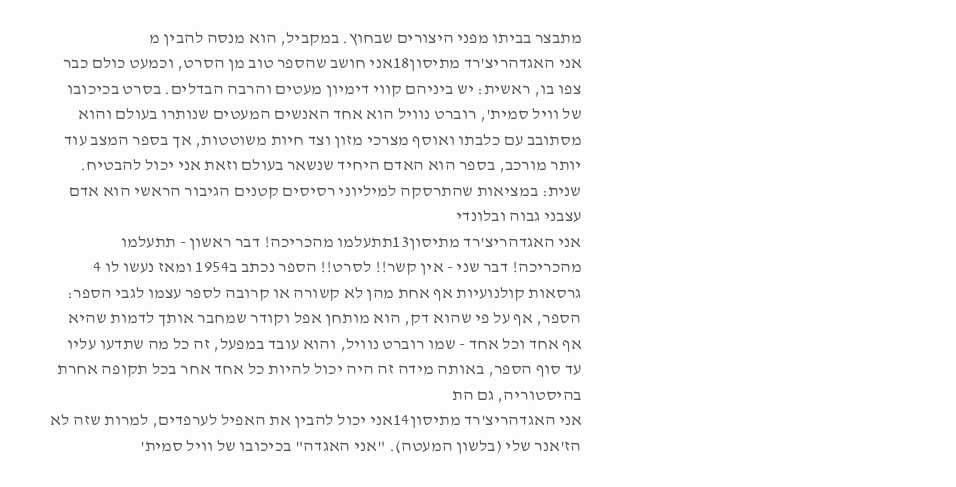מתבצר בביתו מפני היצורים שבחוץ. במקביל, הוא מנסה להבין מ
אני האגדהריצ'רד מתיסון18אני חושב שהספר טוב מן הסרט, וכמעט כולם כבר צפו בו, ראשית: יש ביניהם קווי דימיון מעטים והרבה הבדלים. בסרט בכיכובו של וויל סמית', רוברט נוויל הוא אחד האנשים המעטים שנותרו בעולם והוא מסתובב עם כלבתו ואוסף מצרכי מזון וצד חיות משוטטות, אך בספר המצב עוד יותר מורכב, בספר הוא האדם היחיד שנשאר בעולם וזאת אני יכול להבטיח. שנית: במציאות שהתרסקה למיליוני רסיסים קטנים הגיבור הראשי הוא אדם עצבני גבוה ובלונדי
אני האגדהריצ'רד מתיסון13תתעלמו מהכריכה! דבר ראשון - תתעלמו מהכריכה! דבר שני - אין קשר!! לסרט!! הספר נכתב ב1954 ומאז נעשו לו 4 גרסאות קולנועיות אף אחת מהן לא קשורה או קרובה לספר עצמו לגבי הספר: הספר, אף על פי שהוא דק, הוא מותחן אפל וקודר שמחבר אותך לדמות שהיא אף אחד וכל אחד - שמו רוברט נוויל, והוא עובד במפעל, זה כל מה שתדעו עליו עד סוף הספר, באותה מידה זה היה יכול להיות כל אחד אחר בכל תקופה אחרת בהיסטוריה, גם הת
אני האגדהריצ'רד מתיסון14אני יכול להבין את האפיל לערפדים, למרות שזה לא הז'אנר שלי (בלשון המעטה). "אני האגדה" בכיכובו של וויל סמית'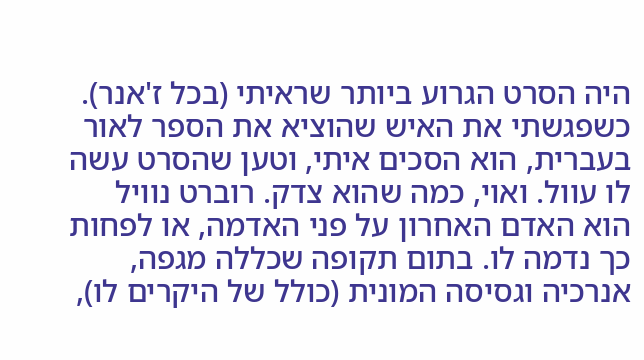היה הסרט הגרוע ביותר שראיתי (בכל ז'אנר). כשפגשתי את האיש שהוציא את הספר לאור בעברית, הוא הסכים איתי, וטען שהסרט עשה לו עוול. ואוי, כמה שהוא צדק. רוברט נוויל הוא האדם האחרון על פני האדמה, או לפחות כך נדמה לו. בתום תקופה שכללה מגפה, אנרכיה וגסיסה המונית (כולל של היקרים לו),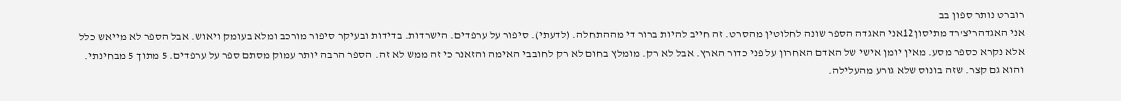רוברט נותר ספון בב
אני האגדהריצ'רד מתיסון12אני האגדה הספר שונה לחלוטין מהסרט. זה חייב להיות ברור די מההתחלה. (לדעתי). סיפור על ערפדים. הישרדות. בדידות ובעיקר סיפור מורכב ומלא בעומק ויאוש. אבל הספר לא מייאש כלל אלא נקרא כספר מסע. מאין יומן אישי של האדם האחרון על פני כדור הארץ. אבל לא רק. מומלץ בחום לא רק לחובבי האימה והזאנר כי זה ממש לא זה. הספר הרבה יותר עמוק מסתם ספר על ערפדים. 5 מתוך 5 מבחינתי. והוא גם קצר. שזה בונוס שלא גורע מהעלילה.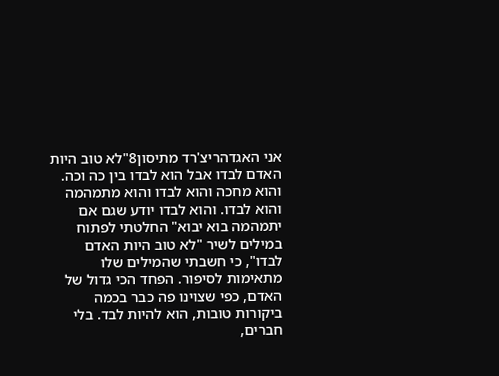אני האגדהריצ'רד מתיסון8"לא טוב היות האדם לבדו אבל הוא לבדו בין כה וכה. והוא מחכה והוא לבדו והוא מתמהמה והוא לבדו. והוא לבדו יודע שגם אם יתמהמה בוא יבוא" החלטתי לפתוח במילים לשיר "לא טוב היות האדם לבדו", כי חשבתי שהמילים שלו מתאימות לסיפור. הפחד הכי גדול של האדם, כפי שצוינו פה כבר בכמה ביקורות טובות, הוא להיות לבד. בלי חברים,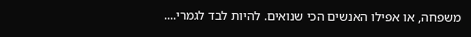משפחה, או אפילו האנשים הכי שנואים. להיות לבד לגמרי....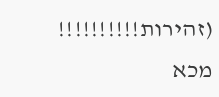(זהירות!!!!!!!!!! מכא